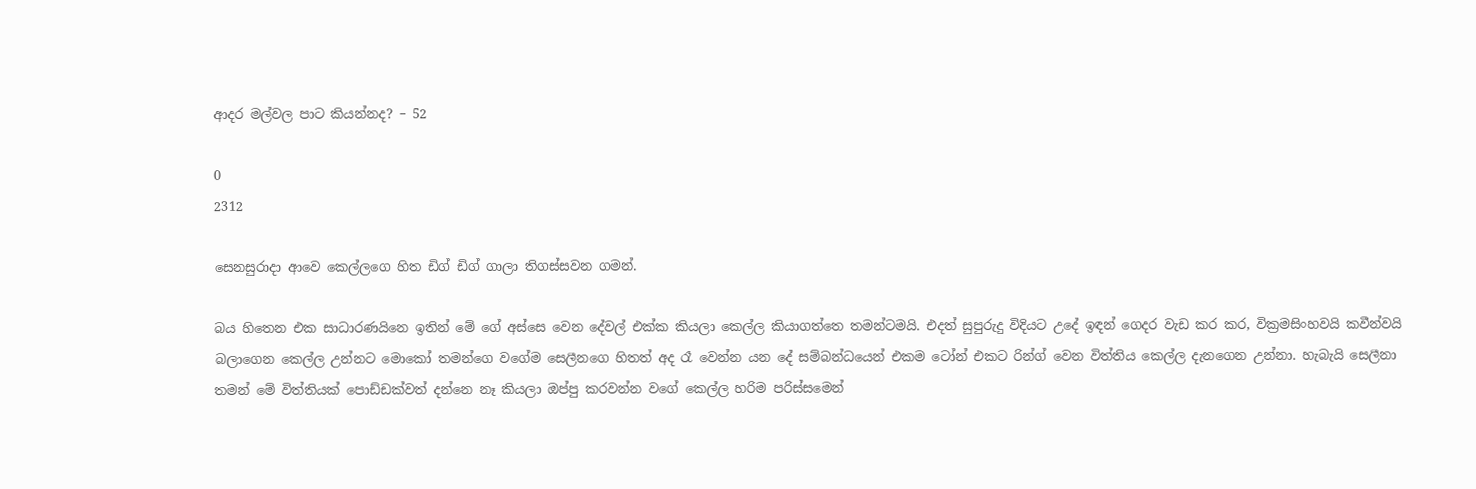ආදර මල්වල පාට කියන්නද? – 52

0
2312

සෙනසුරාදා ආවෙ කෙල්ලගෙ හිත ඩිග් ඩිග් ගාලා තිගස්සවන ගමන්.

බය හිතෙන එක සාධාරණයිනෙ ඉතින් මේ ගේ අස්සෙ වෙන දේවල් එක්ක කියලා කෙල්ල කියාගත්තෙ තමන්ටමයි. එදත් සුපුරුදු විදියට උදේ ඉඳන් ගෙදර වැඩ කර කර, වික්‍රමසිංහවයි කවීන්වයි බලාගෙන කෙල්ල උන්නට මොකෝ තමන්ගෙ වගේම සෙලීනගෙ හිතත් අද රෑ වෙන්න යන දේ සම්බන්ධයෙන් එකම ටෝන් එකට රින්ග් වෙන විත්තිය කෙල්ල දැනගෙන උන්නා. හැබැයි සෙලීනා තමන් මේ විත්තියක් පොඩ්ඩක්වත් දන්නෙ නෑ කියලා ඔප්පු කරවන්න වගේ කෙල්ල හරිම පරිස්සමෙන්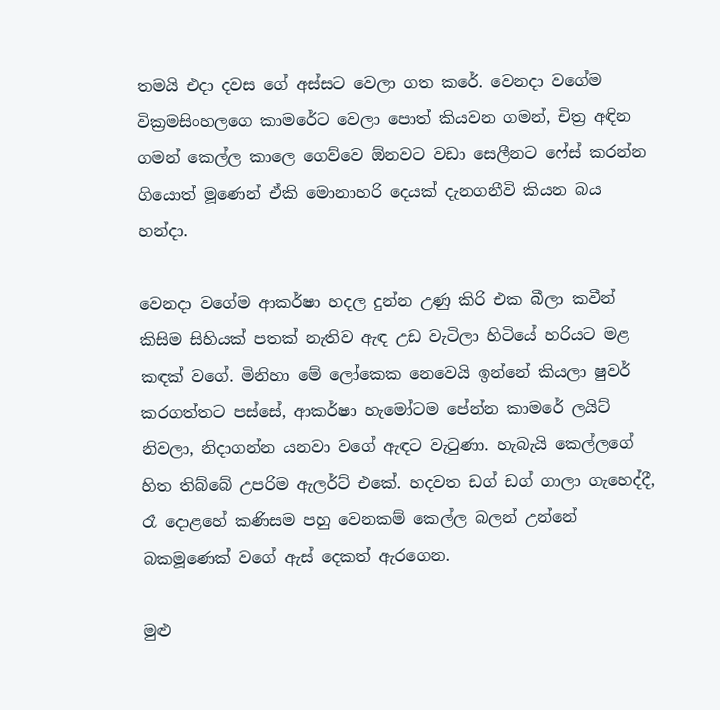තමයි එදා දවස ගේ අස්සට වෙලා ගත කරේ. වෙනදා වගේම වික්‍රමසිංහලගෙ කාමරේට වෙලා පොත් කියවන ගමන්, චිත්‍ර අඳින ගමන් කෙල්ල කාලෙ ගෙව්වෙ ඕනවට වඩා සෙලීනට ෆේස් කරන්න ගියොත් මූණෙන් ඒකි මොනාහරි දෙයක් දැනගනීවි කියන බය හන්දා.

වෙනදා වගේම ආකර්ෂා හදල දුන්න උණු කිරි එක බීලා කවීන් කිසිම සිහියක් පතක් නැතිව ඇඳ උඩ වැටිලා හිටියේ හරියට මළ කඳක් වගේ. මිනිහා මේ ලෝකෙක නෙවෙයි ඉන්නේ කියලා ෂුවර් කරගත්තට පස්සේ, ආකර්ෂා හැමෝටම පේන්න කාමරේ ලයිට් නිවලා, නිදාගන්න යනවා වගේ ඇඳට වැටුණා. හැබැයි කෙල්ලගේ හිත තිබ්බේ උපරිම ඇලර්ට් එකේ. හදවත ඩග් ඩග් ගාලා ගැහෙද්දී, රෑ දොළහේ කණිසම පහු වෙනකම් කෙල්ල බලන් උන්නේ බකමූණෙක් වගේ ඇස් දෙකත් ඇරගෙන.

මුළු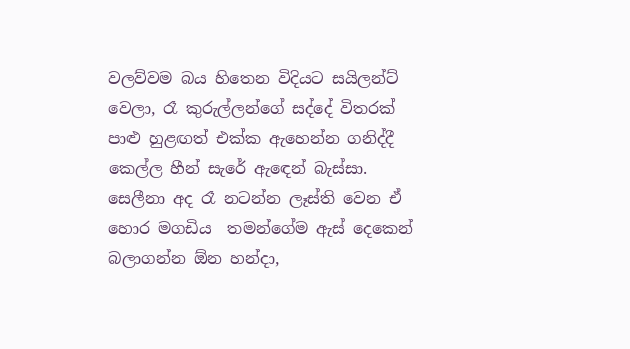වලව්වම බය හිතෙන විදියට සයිලන්ට් වෙලා, රෑ කුරුල්ලන්ගේ සද්දේ විතරක් පාළු හුළඟත් එක්ක ඇහෙන්න ගනිද්දී කෙල්ල හීන් සැරේ ඇඳෙන් බැස්සා. සෙලීනා අද රෑ නටන්න ලෑස්ති වෙන ඒ හොර මගඩිය  තමන්ගේම ඇස් දෙකෙන් බලාගන්න ඕන හන්දා,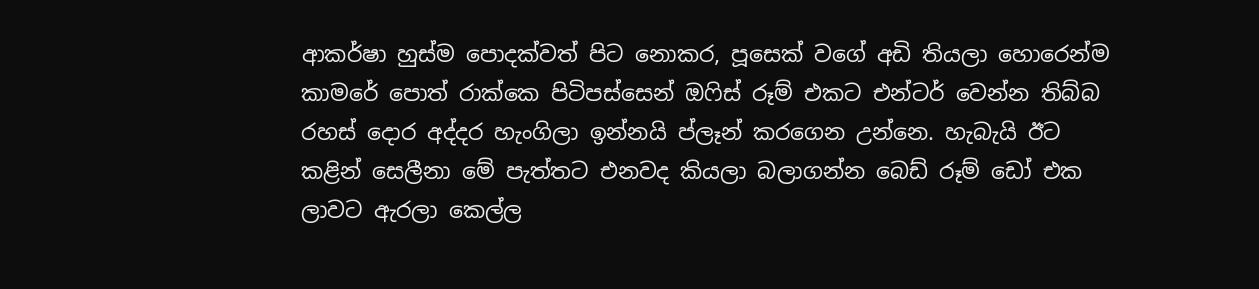ආකර්ෂා හුස්ම පොදක්වත් පිට නොකර, පූසෙක් වගේ අඩි තියලා හොරෙන්ම කාමරේ පොත් රාක්කෙ පිටිපස්සෙන් ඔෆිස් රූම් එකට එන්ටර් වෙන්න තිබ්බ රහස් දොර අද්දර හැංගිලා ඉන්නයි ප්ලෑන් කරගෙන උන්නෙ. හැබැයි ඊට කළින් සෙලීනා මේ පැත්තට එනවද කියලා බලාගන්න බෙඩ් රූම් ඩෝ එක ලාවට ඇරලා කෙල්ල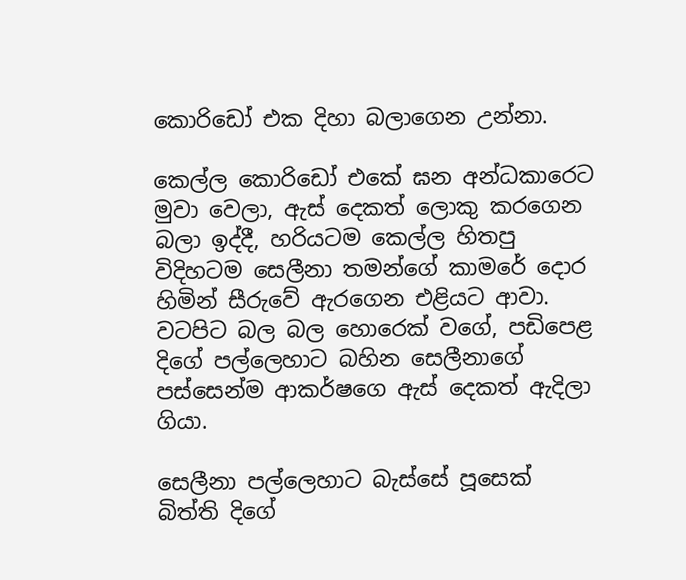කොරිඩෝ එක දිහා බලාගෙන උන්නා.

කෙල්ල කොරිඩෝ එකේ ඝන අන්ධකාරෙට මුවා වෙලා, ඇස් දෙකත් ලොකු කරගෙන බලා ඉද්දී, හරියටම කෙල්ල හිතපු විදිහටම සෙලීනා තමන්ගේ කාමරේ දොර හිමින් සීරුවේ ඇරගෙන එළියට ආවා. වටපිට බල බල හොරෙක් වගේ, පඩිපෙළ දිගේ පල්ලෙහාට බහින සෙලීනාගේ පස්සෙන්ම ආකර්ෂගෙ ඇස් දෙකත් ඇදිලා ගියා.

සෙලීනා පල්ලෙහාට බැස්සේ පූසෙක් බිත්ති දිගේ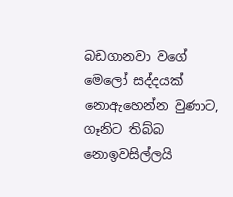බඩගානවා වගේ මෙලෝ සද්දයක් නොඇහෙන්න වුණාට, ගෑනිට තිබ්බ නොඉවසිල්ලයි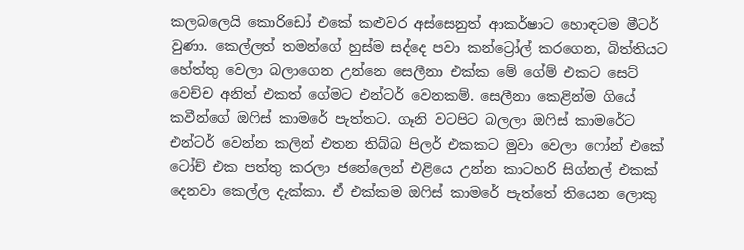කලබලෙයි කොරිඩෝ එකේ කළුවර අස්සෙනුත් ආකර්ෂාට හොඳටම මීටර් වුණා. කෙල්ලත් තමන්ගේ හුස්ම සද්දෙ පවා කන්ට්‍රෝල් කරගෙන, බිත්තියට හේත්තු වෙලා බලාගෙන උන්නෙ සෙලීනා එක්ක මේ ගේම් එකට සෙට් වෙච්ච අනිත් එකත් ගේමට එන්ටර් වෙනකම්. සෙලීනා කෙළින්ම ගියේ කවීන්ගේ ඔෆිස් කාමරේ පැත්තට. ගෑනි වටපිට බලලා ඔෆිස් කාමරේට එන්ටර් වෙන්න කලින් එතන තිබ්බ පිලර් එකකට මුවා වෙලා ෆෝන් එකේ ටෝච් එක පත්තු කරලා ජනේලෙන් එළියෙ උන්න කාටහරි සිග්නල් එකක් දෙනවා කෙල්ල දැක්කා. ඒ එක්කම ඔෆිස් කාමරේ පැත්තේ තියෙන ලොකු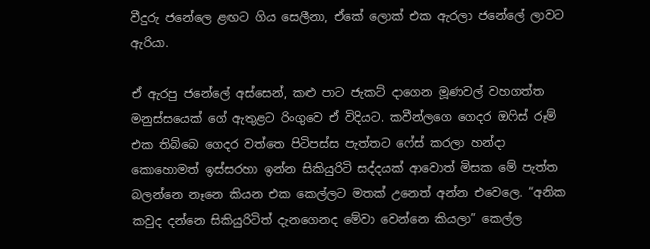වීදුරු ජනේලෙ ළඟට ගිය සෙලීනා, ඒකේ ලොක් එක ඇරලා ජනේලේ ලාවට ඇරියා.

ඒ ඇරපු ජනේලේ අස්සෙන්, කළු පාට ජැකට් දාගෙන මූණවල් වහගත්ත මනුස්සයෙක් ගේ ඇතුළට රිංගුවෙ ඒ විදියට. කවීන්ලගෙ ගෙදර ඔෆිස් රූම් එක තිබ්බෙ ගෙදර වත්තෙ පිටිපස්ස පැත්තට ෆේස් කරලා හන්දා කොහොමත් ඉස්සරහා ඉන්න සිකියුරිටි සද්දයක් ආවොත් මිසක මේ පැත්ත බලන්නෙ නෑනෙ කියන එක කෙල්ලට මතක් උනෙත් අන්න එවෙලෙ. “අනික කවුද දන්නෙ සිකියුරිටිත් දැනගෙනද මේවා වෙන්නෙ කියලා” කෙල්ල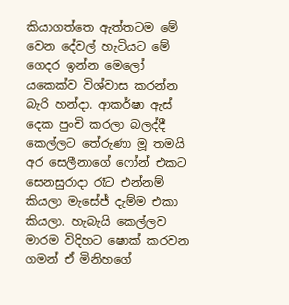කියාගත්තෙ ඇත්තටම මේ වෙන දේවල් හැටියට මේ ගෙදර ඉන්න මෙලෝ යකෙක්ව විශ්වාස කරන්න බැරි හන්දා. ආකර්ෂා ඇස් දෙක පුංචි කරලා බලද්දී කෙල්ලට තේරුණා මූ තමයි අර සෙලීනාගේ ෆෝන් එකට සෙනසුරාදා රෑට එන්නම් කියලා මැසේජ් දැම්ම එකා කියලා. හැබැයි කෙල්ලව මාරම විදිහට ෂොක් කරවන ගමන් ඒ මිනිහගේ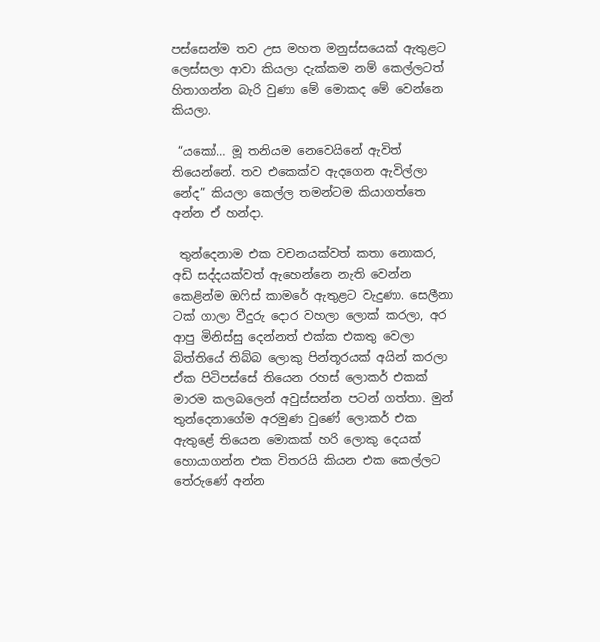පස්සෙන්ම තව උස මහත මනුස්සයෙක් ඇතුළට ලෙස්සලා ආවා කියලා දැක්කම නම් කෙල්ලටත් හිතාගන්න බැරි වුණා මේ මොකද මේ වෙන්නෙ කියලා.

 “යකෝ… මූ තනියම නෙවෙයිනේ ඇවිත් තියෙන්නේ. තව එකෙක්ව ඇදගෙන ඇවිල්ලා නේද” කියලා කෙල්ල තමන්ටම කියාගත්තෙ අන්න ඒ හන්දා.

 තුන්දෙනාම එක වචනයක්වත් කතා නොකර, අඩි සද්දයක්වත් ඇහෙන්නෙ නැති වෙන්න කෙළින්ම ඔෆිස් කාමරේ ඇතුළට වැදුණා. සෙලීනා ටක් ගාලා වීදුරු දොර වහලා ලොක් කරලා, අර ආපු මිනිස්සු දෙන්නත් එක්ක එකතු වෙලා බිත්තියේ තිබ්බ ලොකු පින්තූරයක් අයින් කරලා ඒක පිටිපස්සේ තියෙන රහස් ලොකර් එකක් මාරම කලබලෙන් අවුස්සන්න පටන් ගත්තා. මුන් තුන්දෙනාගේම අරමුණ වුණේ ලොකර් එක ඇතුළේ තියෙන මොකක් හරි ලොකු දෙයක් හොයාගන්න එක විතරයි කියන එක කෙල්ලට තේරුණේ අන්න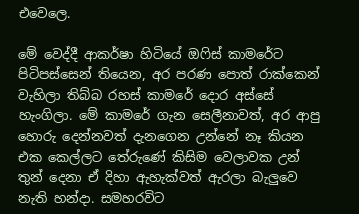එවෙලෙ.

මේ වෙද්දී ආකර්ෂා හිටියේ ඔෆිස් කාමරේට පිටිපස්සෙන් තියෙන, අර පරණ පොත් රාක්කෙන් වැහිලා තිබ්බ රහස් කාමරේ දොර අස්සේ හැංගිලා. මේ කාමරේ ගැන සෙලීනාවත්, අර ආපු හොරු දෙන්නවත් දැනගෙන උන්නේ නෑ කියන එක කෙල්ලට තේරුණේ කිසිම වෙලාවක උන් තුන් දෙනා ඒ දිහා ඇහැක්වත් ඇරලා බැලුවෙ නැති හන්දා. සමහරවිට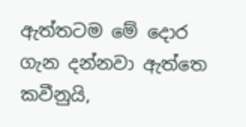ඇත්තටම මේ දොර ගැන දන්නවා ඇත්තෙ කවීනුයි,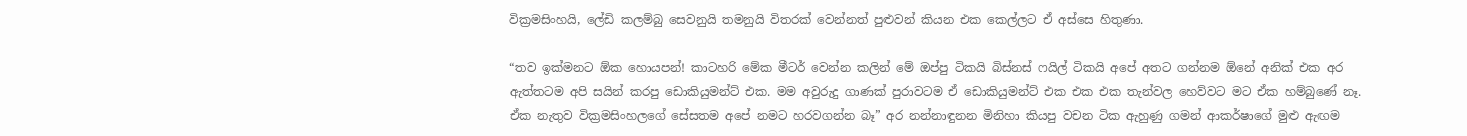වික්‍රමසිංහයි, ලේඩි කලම්බු සෙවනුයි තමනුයි විතරක් වෙන්නත් පුළුවන් කියන එක කෙල්ලට ඒ අස්සෙ හිතුණා.

“තව ඉක්මනට ඕක හොයපන්! කාටහරි මේක මීටර් වෙන්න කලින් මේ ඔප්පු ටිකයි බිස්නස් ෆයිල් ටිකයි අපේ අතට ගන්නම ඕනේ අනික් එක අර ඇත්තටම අපි සයින් කරපු ඩොකියුමන්ට් එක. මම අවුරුදු ගාණක් පුරාවටම ඒ ඩොකියුමන්ට් එක එක එක තැන්වල හෙව්වට මට ඒක හම්බුණේ නෑ. ඒක නැතුව වික්‍රමසිංහලගේ සේසතම අපේ නමට හරවගන්න බෑ” අර නන්නාඳුනන මිනිහා කියපු වචන ටික ඇහුණු ගමන් ආකර්ෂාගේ මුළු ඇඟම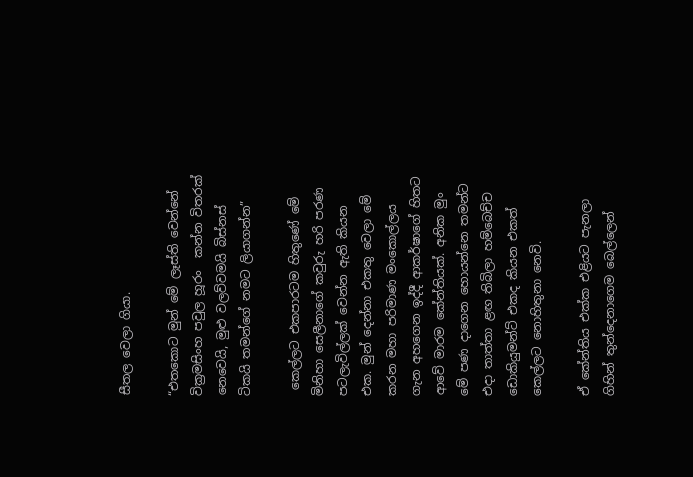සීතල වෙලා ගියා.

“එතකොට මුන් මේ ලෑස්ති වෙන්නේ වික්‍රමසිංහ පවුල හූරං  කන්න විතරක් නෙවෙයි, මුළු වලව්වමයි බිස්නස් ටිකයි තමන්ගේ නමට ලියාගන්න”

 කෙල්ලට එකපාරටම හිතුණේ මේ මිනිහා සෙලීනාගේ කවුරු හරි පරණ පටලැවිල්ලක් වෙන්න ඇති කියන එක. මුන් දෙන්නා එකතු වෙලා මේ කරන මහා පරිමාණ මංකොල්ලය ගැන අහගෙන ඉද්දී ආකර්ෂාගේ හිතට ආවේ මාරම කේන්තියක්. අනික මුං මේ පණ දාගෙන හොයන්නෙ තමන්ට එදා තාත්තා ළඟ තිබිලා හම්බෙච්ච ඩොකියුමන්ට් එකද කියන එකත් කෙල්ලට නොහිතුනා නෙවි.

ඒ කේන්තිය එක්ක එළියට පැනලා ගිහින් තුන්දෙනාගෙම බෙල්ලෙන්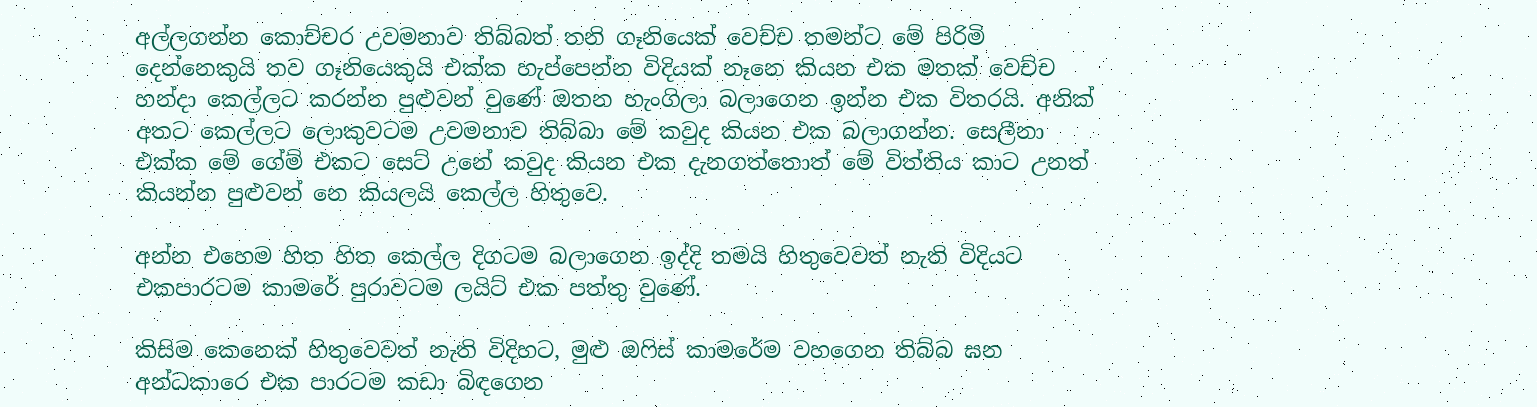අල්ලගන්න කොච්චර උවමනාව තිබ්බත් තනි ගෑනියෙක් වෙච්ච තමන්ට මේ පිරිමි දෙන්නෙකුයි තව ගෑනියෙකුයි එක්ක හැප්පෙන්න විදියක් නෑනෙ කියන එක මතක් වෙච්ච හන්දා කෙල්ලට කරන්න පුළුවන් වුණේ ඔතන හැංගිලා බලාගෙන ඉන්න එක විතරයි. අනික් අතට කෙල්ලට ලොකුවටම උවමනාව තිබ්බා මේ කවුද කියන එක බලාගන්න. සෙලීනා එක්ක මේ ගේම් එකට සෙට් උනේ කවුද කියන එක දැනගත්තොත් මේ විත්තිය කාට උනත් කියන්න පුළුවන් නෙ කියලයි කෙල්ල හිතුවෙ.

අන්න එහෙම හිත හිත කෙල්ල දිගටම බලාගෙන ඉද්දි තමයි හිතුවෙවත් නැති විදියට එකපාරටම කාමරේ පුරාවටම ලයිට් එක පත්තු වුණේ.

කිසිම කෙනෙක් හිතුවෙවත් නැති විදිහට, මුළු ඔෆිස් කාමරේම වහගෙන තිබ්බ ඝන අන්ධකාරෙ එක පාරටම කඩා බිඳගෙන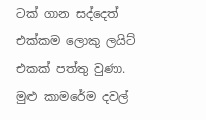ටක් ගාන සද්දෙත් එක්කම ලොකු ලයිට් එකක් පත්තු වුණා. මුළු කාමරේම දවල්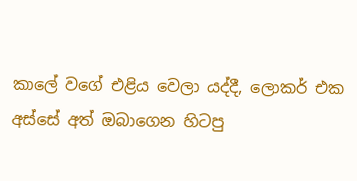කාලේ වගේ එළිය වෙලා යද්දී, ලොකර් එක අස්සේ අත් ඔබාගෙන හිටපු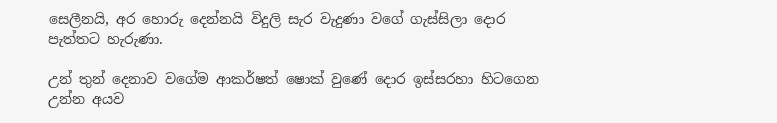සෙලීනයි, අර හොරු දෙන්නයි විදුලි සැර වැදුණා වගේ ගැස්සිලා දොර පැත්තට හැරුණා.

උන් තුන් දෙනාව වගේම ආකර්ෂත් ෂොක් වුණේ දොර ඉස්සරහා හිටගෙන උන්න අයව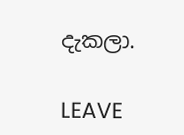දැකලා.

LEAVE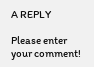A REPLY

Please enter your comment!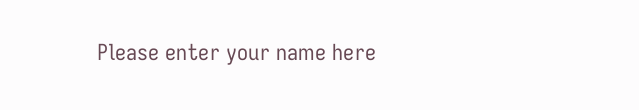Please enter your name here